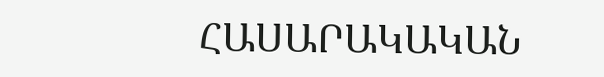ՀԱՍԱՐԱԿԱԿԱՆ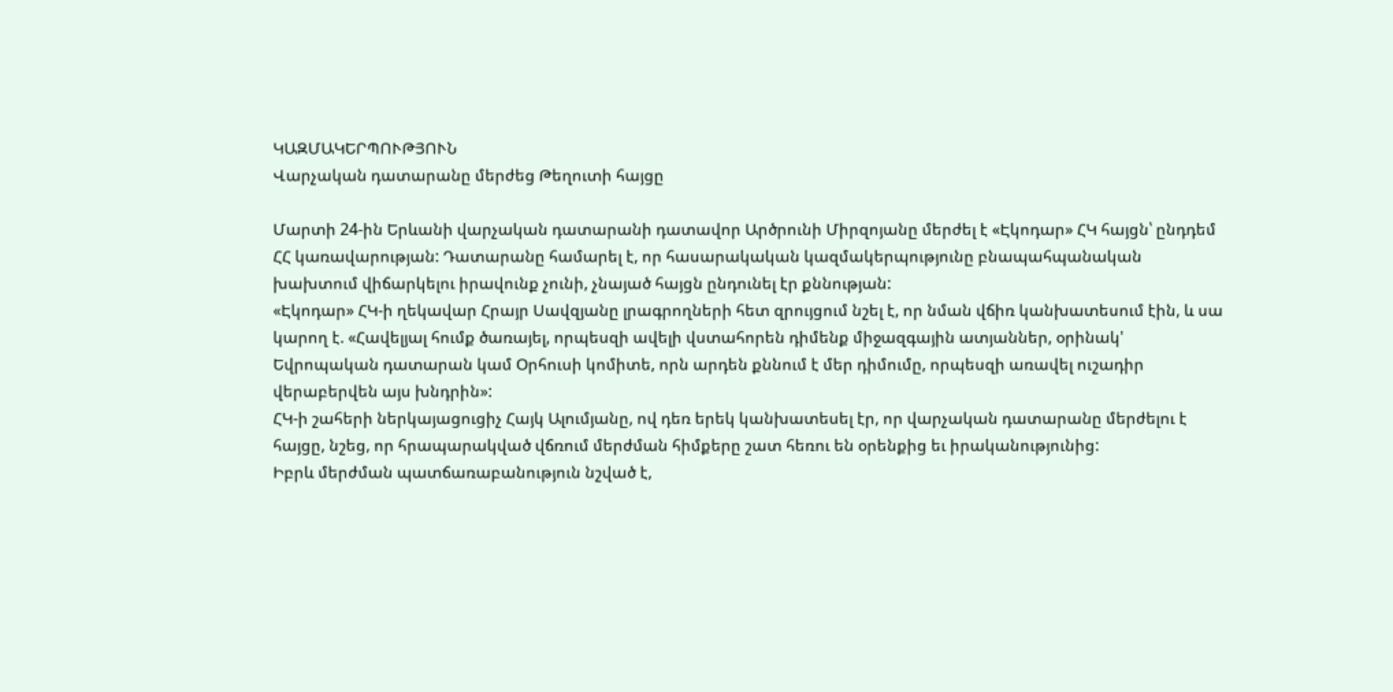ԿԱԶՄԱԿԵՐՊՈՒԹՅՈՒՆ
Վարչական դատարանը մերժեց Թեղուտի հայցը

Մարտի 24-ին Երևանի վարչական դատարանի դատավոր Արծրունի Միրզոյանը մերժել է «Էկոդար» ՀԿ հայցն՝ ընդդեմ ՀՀ կառավարության: Դատարանը համարել է, որ հասարակական կազմակերպությունը բնապահպանական խախտում վիճարկելու իրավունք չունի, չնայած հայցն ընդունել էր քննության:
«Էկոդար» ՀԿ-ի ղեկավար Հրայր Սավզյանը լրագրողների հետ զրույցում նշել է, որ նման վճիռ կանխատեսում էին, և սա կարող է. «Հավելյալ հումք ծառայել, որպեսզի ավելի վստահորեն դիմենք միջազգային ատյաններ, օրինակ' Եվրոպական դատարան կամ Օրհուսի կոմիտե, որն արդեն քննում է մեր դիմումը, որպեսզի առավել ուշադիր վերաբերվեն այս խնդրին»:
ՀԿ-ի շահերի ներկայացուցիչ Հայկ Ալումյանը, ով դեռ երեկ կանխատեսել էր, որ վարչական դատարանը մերժելու է հայցը, նշեց, որ հրապարակված վճռում մերժման հիմքերը շատ հեռու են օրենքից եւ իրականությունից:
Իբրև մերժման պատճառաբանություն նշված է,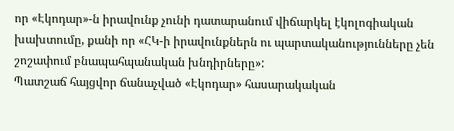որ «Էկոդար»-ն իրավունք չունի դատարանում վիճարկել էկոլոգիական խախտումը, քանի որ «ՀԿ-ի իրավունքներն ու պարտականությունները չեն շոշափում բնապահպանական խնդիրները»:
Պատշաճ հայցվոր ճանաչված «Էկոդար» հասարակական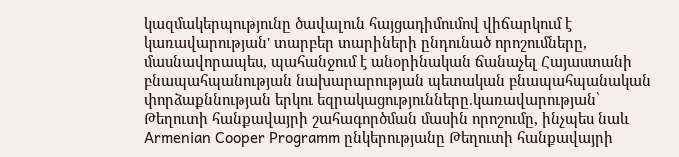կազմակերպությունը ծավալուն հայցադիմումով վիճարկում է կառավարության' տարբեր տարիների ընդունած որոշումները, մասնավորապես, պահանջում է անօրինական ճանաչել Հայաստանի բնապահպանության նախարարության պետական բնապահպանական փորձաքննության երկու եզրակացությունները.կառավարության՝ Թեղուտի հանքավայրի շահագործման մասին որոշումը, ինչպես նաև Armenian Cooper Programm ընկերությանը Թեղուտի հանքավայրի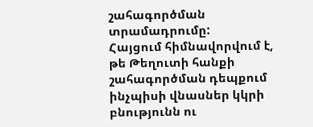շահագործման տրամադրումը:
Հայցում հիմնավորվում է, թե Թեղուտի հանքի շահագործման դեպքում ինչպիսի վնասներ կկրի բնությունն ու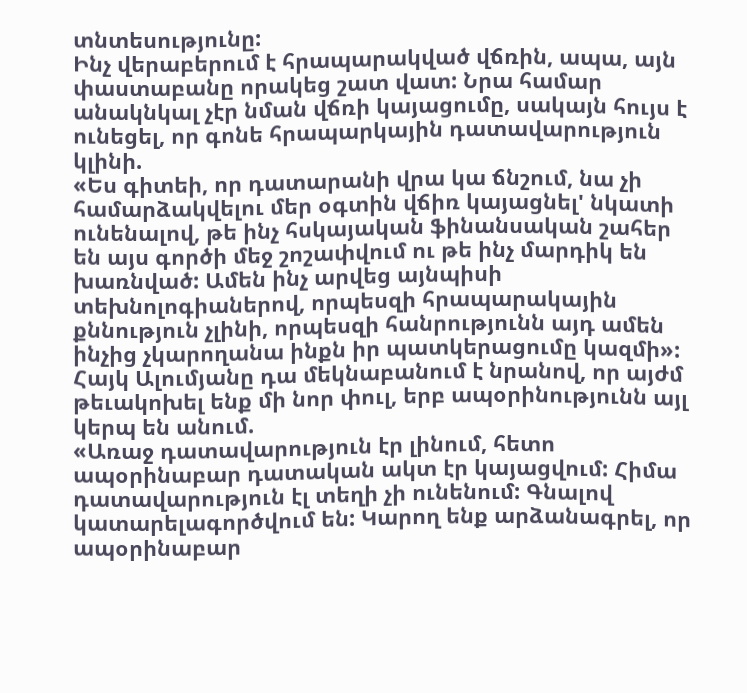տնտեսությունը:
Ինչ վերաբերում է հրապարակված վճռին, ապա, այն փաստաբանը որակեց շատ վատ: Նրա համար անակնկալ չէր նման վճռի կայացումը, սակայն հույս է ունեցել, որ գոնե հրապարկային դատավարություն կլինի.
«Ես գիտեի, որ դատարանի վրա կա ճնշում, նա չի համարձակվելու մեր օգտին վճիռ կայացնել' նկատի ունենալով, թե ինչ հսկայական ֆինանսական շահեր են այս գործի մեջ շոշափվում ու թե ինչ մարդիկ են խառնված: Ամեն ինչ արվեց այնպիսի տեխնոլոգիաներով, որպեսզի հրապարակային քննություն չլինի, որպեսզի հանրությունն այդ ամեն ինչից չկարողանա ինքն իր պատկերացումը կազմի»:
Հայկ Ալումյանը դա մեկնաբանում է նրանով, որ այժմ թեւակոխել ենք մի նոր փուլ, երբ ապօրինությունն այլ կերպ են անում.
«Առաջ դատավարություն էր լինում, հետո ապօրինաբար դատական ակտ էր կայացվում: Հիմա դատավարություն էլ տեղի չի ունենում: Գնալով կատարելագործվում են: Կարող ենք արձանագրել, որ ապօրինաբար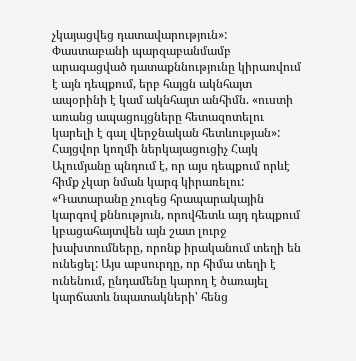չկայացվեց դատավարություն»:
Փաստաբանի պարզաբանմամբ արագացված դատաքննությունը կիրառվում է այն դեպքում, երբ հայցն ակնհայտ ապօրինի է կամ ակնհայտ անհիմն. «ուստի առանց ապացույցները հետազոտելու կարելի է գալ վերջնական հետևության»:
Հայցվոր կողմի ներկայացուցիչ Հայկ Ալումյանը պնդում է, որ այս դեպքում որևէ հիմք չկար նման կարգ կիրառելու:
«Դատարանը չուզեց հրապարակային կարգով քննություն, որովհետև այդ դեպքում կբացահայտվեն այն շատ լուրջ խախտումները, որոնք իրականում տեղի են ունեցել: Այս աբսուրդը, որ հիմա տեղի է ունենում, ընդամենը կարող է ծառայել կարճատև նպատակների' հենց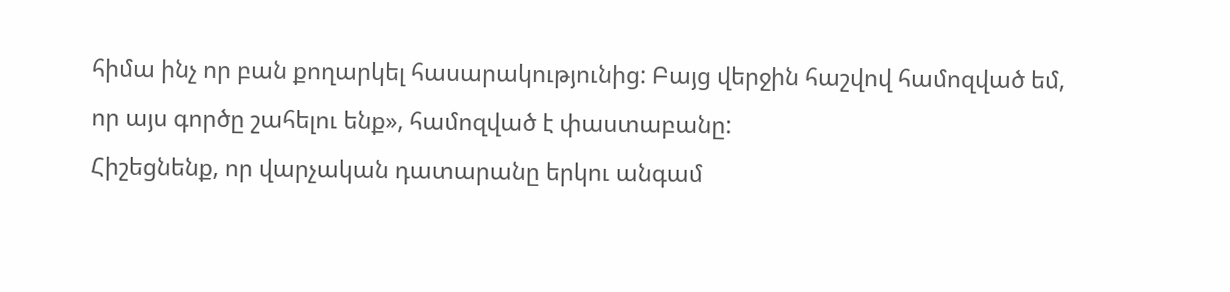հիմա ինչ որ բան քողարկել հասարակությունից: Բայց վերջին հաշվով համոզված եմ, որ այս գործը շահելու ենք», համոզված է փաստաբանը:
Հիշեցնենք, որ վարչական դատարանը երկու անգամ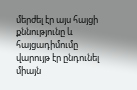մերժել էր այս հայցի քննությունը և հայցադիմումը վարույթ էր ընդունել միայն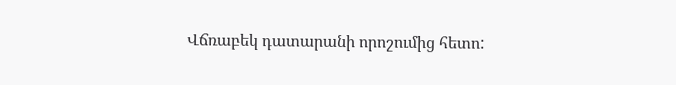Վճռաբեկ դատարանի որոշումից հետո: